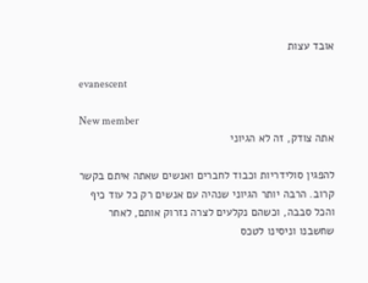אובד עצות

evanescent

New member
אתה צודק, זה לא הגיוני

להפגין סולידריות וכבוד לחברים ואנשים שאתה איתם בקשר קרוב. הרבה יותר הגיוני שנהיה עם אנשים רק כל עוד כיף והכל סבבה, וכשהם נקלעים לצרה נזרוק אותם, לאחר שחשבנו וניסינו לטכס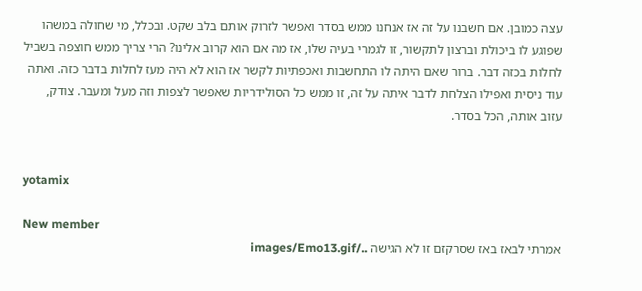עצה כמובן. אם חשבנו על זה אז אנחנו ממש בסדר ואפשר לזרוק אותם בלב שקט. ובכלל, מי שחולה במשהו שפוגע לו ביכולת וברצון לתקשור, זו לגמרי בעיה שלו, אז מה אם הוא קרוב אלינו? הרי צריך ממש חוצפה בשביל לחלות בכזה דבר. ברור שאם היתה לו התחשבות ואכפתיות לקשר אז הוא לא היה מעז לחלות בדבר כזה. ואתה עוד ניסית ואפילו הצלחת לדבר איתה על זה, זו ממש כל הסולידריות שאפשר לצפות וזה מעל ומעבר. צודק, עזוב אותה, הכל בסדר.


yotamix

New member
אמרתי לבאז באז שסרקזם זו לא הגישה ../images/Emo13.gif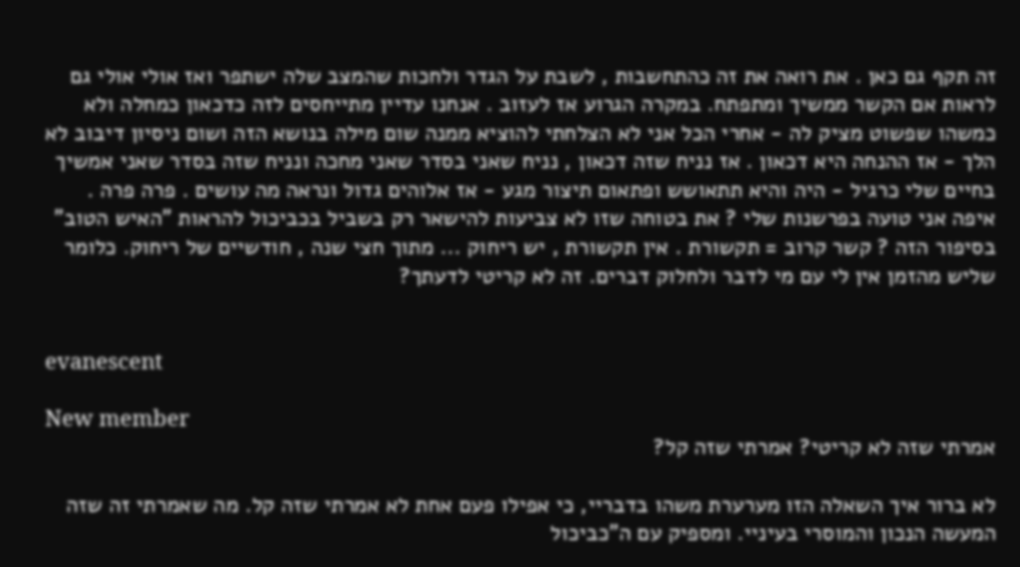זה תקף גם כאן . את רואה את זה כהתחשבות , לשבת על הגדר ולחכות שהמצב שלה ישתפר ואז אולי אולי גם לראות אם הקשר ממשיך ומתפתח. במקרה הגרוע אז לעזוב . אנחנו עדיין מתייחסים לזה כדכאון כמחלה ולא כמשהו שפשוט מציק לה - אחרי הכל אני לא הצלחתי להוציא ממנה שום מילה בנושא הזה ושום ניסיון דיבוב לא הלך - אז ההנחה היא דכאון . אז נניח שזה דכאון , נניח שאני בסדר שאני מחכה ונניח שזה בסדר שאני אמשיך בחיים שלי כרגיל - היה והיא תתאושש ופתאום תיצור מגע - אז אלוהים גדול ונראה מה עושים . פרה פרה . איפה אני טועה בפרשנות שלי ? את בטוחה שזו לא צביעות להישאר רק בשביל בכביכול להראות "האיש הטוב" בסיפור הזה ? קשר קרוב = תקשורת . אין תקשורת , יש ריחוק ... מתוך חצי שנה , חודשיים של ריחוק. כלומר שליש מהזמן אין לי עם מי לדבר ולחלוק דברים. זה לא קריטי לדעתך?


evanescent

New member
אמרתי שזה לא קריטי? אמרתי שזה קל?

לא ברור איך השאלה הזו מערערת משהו בדבריי, כי אפילו פעם אחת לא אמרתי שזה קל. מה שאמרתי זה שזה המעשה הנכון והמוסרי בעיניי. ומספיק עם ה"כביכול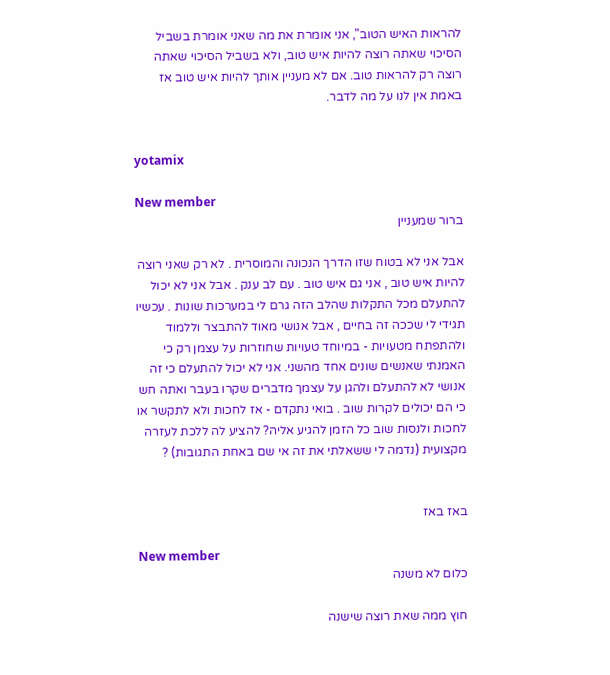להראות האיש הטוב", אני אומרת את מה שאני אומרת בשביל הסיכוי שאתה רוצה להיות איש טוב, ולא בשביל הסיכוי שאתה רוצה רק להראות טוב. אם לא מעניין אותך להיות איש טוב אז באמת אין לנו על מה לדבר.


yotamix

New member
ברור שמעניין

אבל אני לא בטוח שזו הדרך הנכונה והמוסרית . לא רק שאני רוצה להיות איש טוב , אני גם איש טוב . עם לב ענק . אבל אני לא יכול להתעלם מכל התקלות שהלב הזה גרם לי במערכות שונות . עכשיו תגידי לי שככה זה בחיים , אבל אנושי מאוד להתבצר וללמוד ולהתפתח מטעויות - במיוחד טעויות שחוזרות על עצמן רק כי האמנתי שאנשים שונים אחד מהשני. אני לא יכול להתעלם כי זה אנושי לא להתעלם ולהגן על עצמך מדברים שקרו בעבר ואתה חש כי הם יכולים לקרות שוב . בואי נתקדם - אז לחכות ולא לתקשר או לחכות ולנסות שוב כל הזמן להגיע אליה? להציע לה ללכת לעזרה מקצועית (נדמה לי ששאלתי את זה אי שם באחת התגובות) ?


באז באז

New member
כלום לא משנה

חוץ ממה שאת רוצה שישנה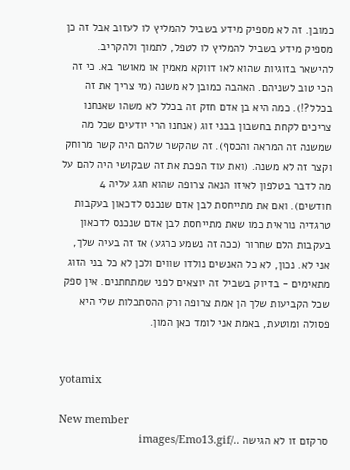כמובן. זה לא מספיק מידע בשביל להמליץ לו לעזוב אבל זה כן מספיק מידע בשביל להמליץ לו לטפל, לתמוך ולהקריב. להישאר בזוגיות שהוא לאו דווקא מאמין או מאושר בא. כי זה הכי טוב לשניהם. האהבה כמובן לא משנה (מי צריך את זה בכלל?!). כמה היא בן אדם חזק זה בכלל לא משהו שאנחנו צריכים לקחת בחשבון בבני זוג (אנחנו הרי יודעים שכל מה שמשנה זה המראה והכסף). זה שהקשר שלהם היה קשר מרוחק וקצר זה לא משנה. (ואת עוד הפכת את זה שבקושי היה להם על מה לדבר בטלפון לאיזו הנאה צרופה שהוא חגג עליה 4 חודשים). ואם את מתייחסת לבן אדם שנכנס לדכאון בעקבות טרגדיה נוראית כמו שאת מתייחסת לבן אדם שנכנס לדכאון בעקבות הלם שחרור (ככה זה נשמע כרגע) אז זה בעיה שלך, אני לא. נכון, לא כל האנשים נולדו שווים ולכן לא כל בני הזוג מתאימים - בדיוק בשביל זה יוצאים לפני שמתחתנים. אין ספק שכל הקביעות שלך הן אמת צרופה ורק ההסתכלות שלי היא פסולה ומוטעת, באמת אני לומד כאן המון.


yotamix

New member
סרקזם זו לא הגישה ../images/Emo13.gif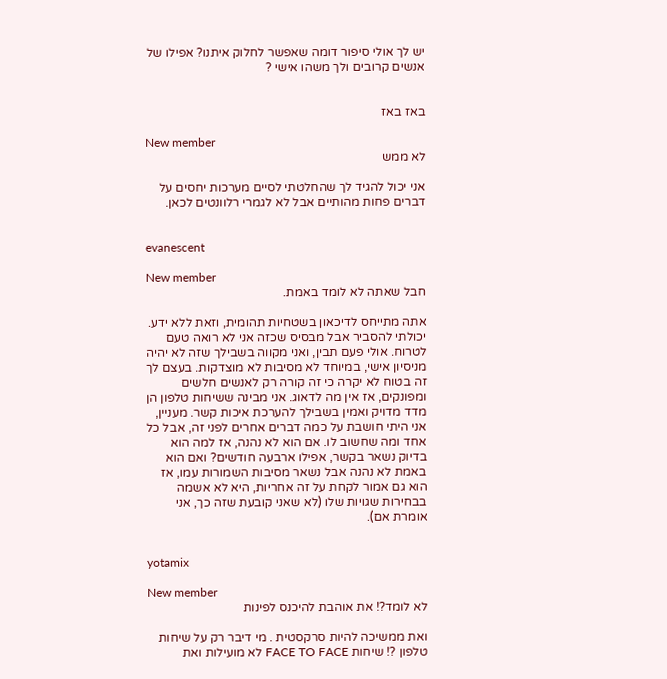יש לך אולי סיפור דומה שאפשר לחלוק איתנו? אפילו של אנשים קרובים ולך משהו אישי ?


באז באז

New member
לא ממש

אני יכול להגיד לך שהחלטתי לסיים מערכות יחסים על דברים פחות מהותיים אבל לא לגמרי רלוונטים לכאן.


evanescent

New member
חבל שאתה לא לומד באמת.

אתה מתייחס לדיכאון בשטחיות תהומית, וזאת ללא ידע. יכולתי להסביר אבל מבסיס שכזה אני לא רואה טעם לטרוח. אולי פעם תבין, ואני מקווה בשבילך שזה לא יהיה מניסיון אישי, במיוחד לא מסיבות לא מוצדקות. בעצם לך זה בטוח לא יקרה כי זה קורה רק לאנשים חלשים ומפונקים, אז אין מה לדאוג. אני מבינה ששיחות טלפון הן מדד מדויק ואמין בשבילך להערכת איכות קשר. מעניין, אני היתי חושבת על כמה דברים אחרים לפני זה, אבל כל אחד ומה שחשוב לו. אם הוא לא נהנה, אז למה הוא בדיוק נשאר בקשר, אפילו ארבעה חודשים? ואם הוא באמת לא נהנה אבל נשאר מסיבות השמורות עמו, אז הוא גם אמור לקחת על זה אחריות, היא לא אשמה בבחירות שגויות שלו (לא שאני קובעת שזה כך, אני אומרת אם).


yotamix

New member
לא לומד?! את אוהבת להיכנס לפינות

ואת ממשיכה להיות סרקסטית . מי דיבר רק על שיחות טלפון ?! שיחות FACE TO FACE לא מועילות ואת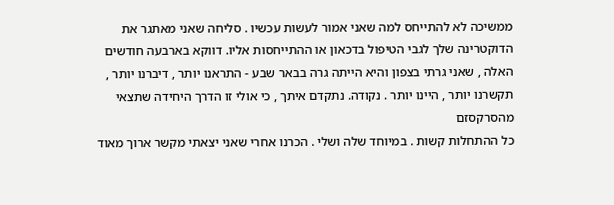ממשיכה לא להתייחס למה שאני אמור לעשות עכשיו . סליחה שאני מאתגר את הדוקטרינה שלך לגבי הטיפול בדכאון או ההתייחסות אליו. דווקא בארבעה חודשים האלה , שאני גרתי בצפון והיא הייתה גרה בבאר שבע - התראנו יותר , דיברנו יותר , תקשרנו יותר , היינו יותר . נקודה. נתקדם איתך , כי אולי זו הדרך היחידה שתצאי מהסרקסזם
כל ההתחלות קשות . במיוחד שלה ושלי . הכרנו אחרי שאני יצאתי מקשר ארוך מאוד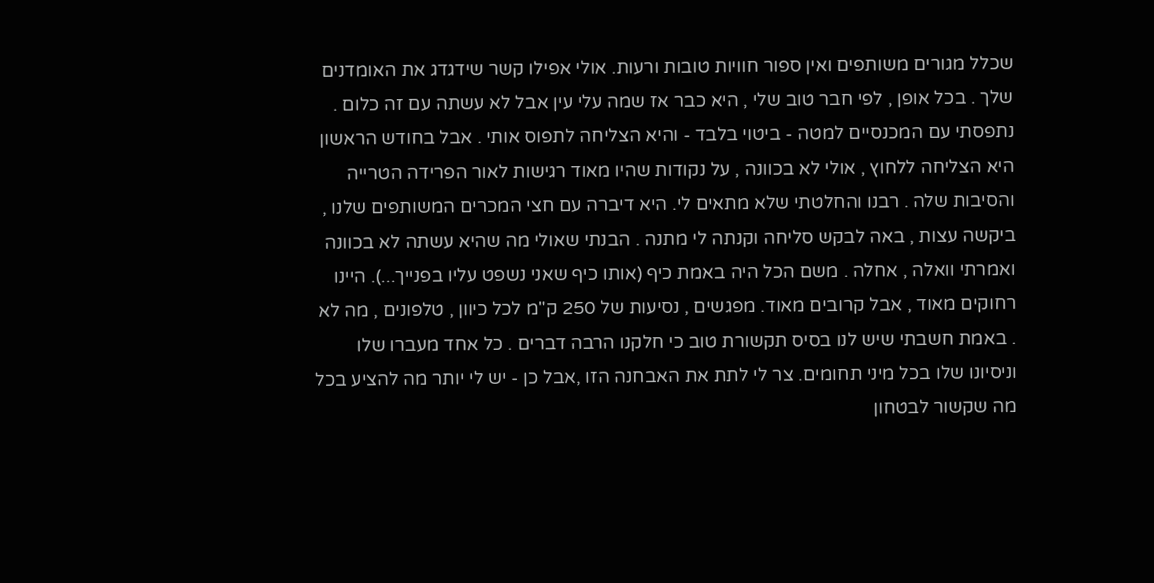שכלל מגורים משותפים ואין ספור חוויות טובות ורעות. אולי אפילו קשר שידגדג את האומדנים שלך . בכל אופן , לפי חבר טוב שלי , היא כבר אז שמה עלי עין אבל לא עשתה עם זה כלום . נתפסתי עם המכנסיים למטה - ביטוי בלבד - והיא הצליחה לתפוס אותי . אבל בחודש הראשון היא הצליחה ללחוץ , אולי לא בכוונה , על נקודות שהיו מאוד רגישות לאור הפרידה הטרייה והסיבות שלה . רבנו והחלטתי שלא מתאים לי. היא דיברה עם חצי המכרים המשותפים שלנו , ביקשה עצות , באה לבקש סליחה וקנתה לי מתנה . הבנתי שאולי מה שהיא עשתה לא בכוונה ואמרתי וואלה , אחלה . משם הכל היה באמת כיף (אותו כיף שאני נשפט עליו בפנייך...). היינו רחוקים מאוד , אבל קרובים מאוד. מפגשים , נסיעות של 250 ק"מ לכל כיוון , טלפונים , מה לא . באמת חשבתי שיש לנו בסיס תקשורת טוב כי חלקנו הרבה דברים . כל אחד מעברו שלו וניסיונו שלו בכל מיני תחומים. צר לי לתת את האבחנה הזו ,אבל כן - יש לי יותר מה להציע בכל מה שקשור לבטחון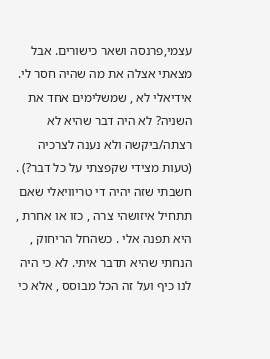עצמי,פרנסה ושאר כישורים. אבל מצאתי אצלה את מה שהיה חסר לי. אידיאלי לא , שמשלימים אחד את השניה? לא היה דבר שהיא לא רצתה/ביקשה ולא נענה לצרכיה (טעות מצידי שקפצתי על כל דבר?) . חשבתי שזה יהיה די טריוויאלי שאם תתחיל איזושהי צרה , כזו או אחרת , היא תפנה אלי . כשהחל הריחוק , הנחתי שהיא תדבר איתי. לא כי היה לנו כיף ועל זה הכל מבוסס , אלא כי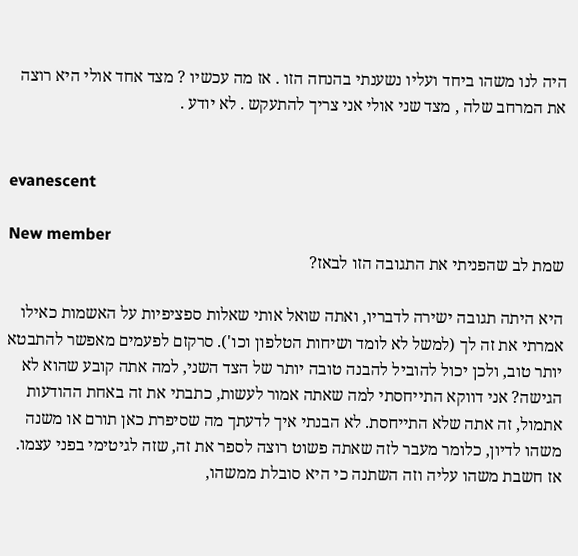היה לנו משהו ביחד ועליו נשענתי בהנחה הזו . אז מה עכשיו ? מצד אחד אולי היא רוצה את המרחב שלה , מצד שני אולי אני צריך להתעקש . לא יודע .


evanescent

New member
שמת לב שהפניתי את התגובה הזו לבאז?

היא היתה תגובה ישירה לדבריו, ואתה שואל אותי שאלות ספציפיות על האשמות כאילו אמרתי את זה לך (למשל לא לומד ושיחות הטלפון וכו'). סרקזם לפעמים מאפשר להתבטא יותר טוב, ולכן יכול להוביל להבנה טובה יותר של הצד השני, למה אתה קובע שהוא לא הגישה? אני דווקא התייחסתי למה שאתה אמור לעשות, כתבתי את זה באחת ההודעות אתמול, זה אתה שלא התייחסת. לא הבנתי איך לדעתך מה שסיפרת כאן תורם או משנה משהו לדיון, כלומר מעבר לזה שאתה פשוט רוצה לספר את זה, שזה לגיטימי בפני עצמו. אז חשבת משהו עליה וזה השתנה כי היא סובלת ממשהו,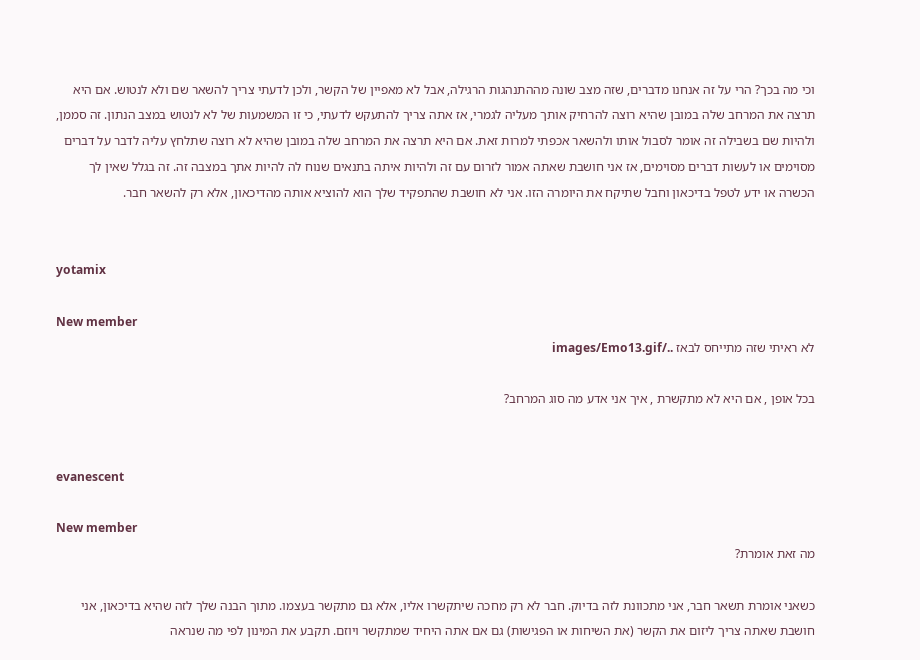וכי מה בכך? הרי על זה אנחנו מדברים, שזה מצב שונה מההתנהגות הרגילה, אבל לא מאפיין של הקשר, ולכן לדעתי צריך להשאר שם ולא לנטוש. אם היא תרצה את המרחב שלה במובן שהיא רוצה להרחיק אותך מעליה לגמרי, אז אתה צריך להתעקש לדעתי, כי זו המשמעות של לא לנטוש במצב הנתון. זה סממן, ולהיות שם בשבילה זה אומר לסבול אותו ולהשאר אכפתי למרות זאת. אם היא תרצה את המרחב שלה במובן שהיא לא רוצה שתלחץ עליה לדבר על דברים מסוימים או לעשות דברים מסוימים, אז אני חושבת שאתה אמור לזרום עם זה ולהיות איתה בתנאים שנוח לה להיות אתך במצבה זה. זה בגלל שאין לך הכשרה או ידע לטפל בדיכאון וחבל שתיקח את היומרה הזו. אני לא חושבת שהתפקיד שלך הוא להוציא אותה מהדיכאון, אלא רק להשאר חבר.


yotamix

New member
לא ראיתי שזה מתייחס לבאז ../images/Emo13.gif

בכל אופן , אם היא לא מתקשרת , איך אני אדע מה סוג המרחב?


evanescent

New member
מה זאת אומרת?

כשאני אומרת תשאר חבר, אני מתכוונת לזה בדיוק. חבר לא רק מחכה שיתקשרו אליו, אלא גם מתקשר בעצמו. מתוך הבנה שלך לזה שהיא בדיכאון, אני חושבת שאתה צריך ליזום את הקשר (את השיחות או הפגישות) גם אם אתה היחיד שמתקשר ויוזם. תקבע את המינון לפי מה שנראה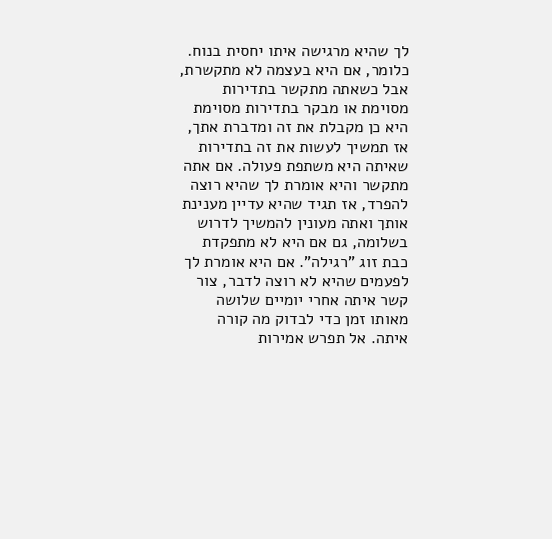לך שהיא מרגישה איתו יחסית בנוח. כלומר, אם היא בעצמה לא מתקשרת, אבל כשאתה מתקשר בתדירות מסוימת או מבקר בתדירות מסוימת היא כן מקבלת את זה ומדברת אתך, אז תמשיך לעשות את זה בתדירות שאיתה היא משתפת פעולה. אם אתה מתקשר והיא אומרת לך שהיא רוצה להפרד, אז תגיד שהיא עדיין מענינת אותך ואתה מעונין להמשיך לדרוש בשלומה, גם אם היא לא מתפקדת כבת זוג "רגילה". אם היא אומרת לך לפעמים שהיא לא רוצה לדבר, צור קשר איתה אחרי יומיים שלושה מאותו זמן כדי לבדוק מה קורה איתה. אל תפרש אמירות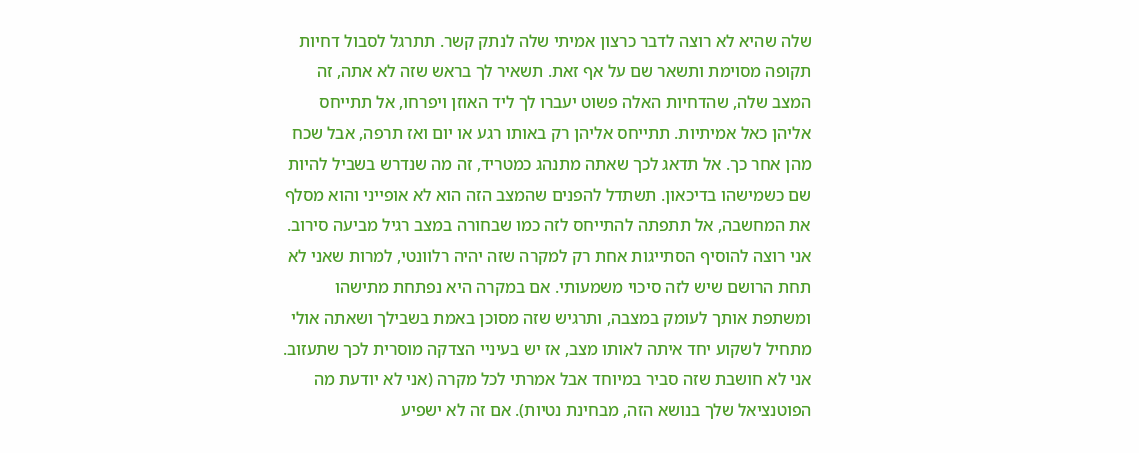שלה שהיא לא רוצה לדבר כרצון אמיתי שלה לנתק קשר. תתרגל לסבול דחיות תקופה מסוימת ותשאר שם על אף זאת. תשאיר לך בראש שזה לא אתה, זה המצב שלה, שהדחיות האלה פשוט יעברו לך ליד האוזן ויפרחו, אל תתייחס אליהן כאל אמיתיות. תתייחס אליהן רק באותו רגע או יום ואז תרפה, אבל שכח מהן אחר כך. אל תדאג לכך שאתה מתנהג כמטריד, זה מה שנדרש בשביל להיות שם כשמישהו בדיכאון. תשתדל להפנים שהמצב הזה הוא לא אופייני והוא מסלף את המחשבה, אל תתפתה להתייחס לזה כמו שבחורה במצב רגיל מביעה סירוב. אני רוצה להוסיף הסתייגות אחת רק למקרה שזה יהיה רלוונטי, למרות שאני לא תחת הרושם שיש לזה סיכוי משמעותי. אם במקרה היא נפתחת מתישהו ומשתפת אותך לעומק במצבה, ותרגיש שזה מסוכן באמת בשבילך ושאתה אולי מתחיל לשקוע יחד איתה לאותו מצב, אז יש בעיניי הצדקה מוסרית לכך שתעזוב. אני לא חושבת שזה סביר במיוחד אבל אמרתי לכל מקרה (אני לא יודעת מה הפוטנציאל שלך בנושא הזה, מבחינת נטיות). אם זה לא ישפיע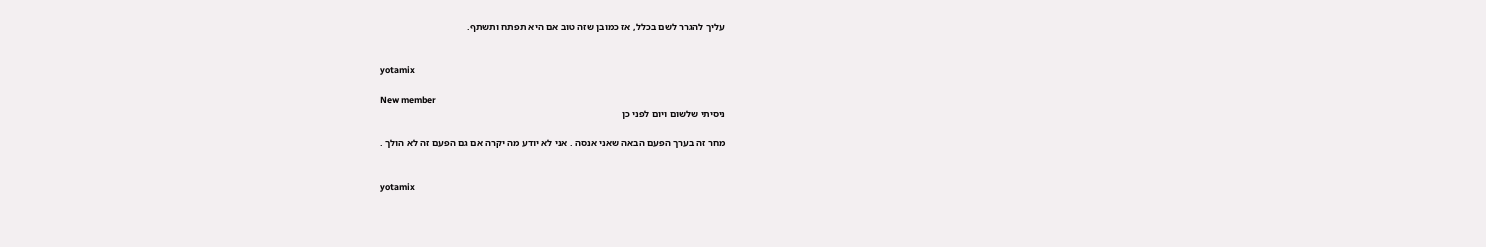עליך להגרר לשם בכלל, אז כמובן שזה טוב אם היא תפתח ותשתף.


yotamix

New member
ניסיתי שלשום ויום לפני כן

מחר זה בערך הפעם הבאה שאני אנסה . אני לא יודע מה יקרה אם גם הפעם זה לא הולך .


yotamix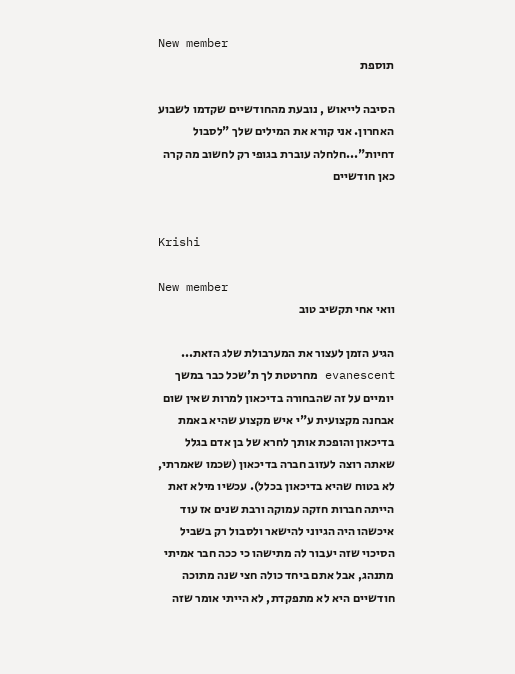New member
תוספת

הסיבה לייאוש , נובעת מהחודשיים שקדמו לשבוע האחרון. אני קורא את המילים שלך "לסבול דחיות"...חלחלה עוברת בגופי רק לחשוב מה קרה כאן חודשיים


Krishi

New member
וואי אחי תקשיב טוב

הגיע הזמן לעצור את המערבולת שלג הזאת... evanescent מחרטטת לך ת'שכל כבר במשך יומיים על זה שהבחורה בדיכאון למרות שאין שום אבחנה מקצועית ע"י איש מקצוע שהיא באמת בדיכאון והופכת אותך לחרא של בן אדם בגלל שאתה רוצה לעזוב חברה בדיכאון (שכמו שאמרתי, לא בטוח שהיא בדיכאון בכלל). עכשיו מילא זאת הייתה חברות חזקה עמוקה ורבת שנים אז עוד איכשהו היה הגיוני להישאר ולסבול רק בשביל הסיכוי שזה יעבור לה מתישהו כי ככה חבר אמיתי מתנהג, אבל אתם ביחד כולה חצי שנה מתוכה חודשיים היא לא מתפקדת, לא הייתי אומר שזה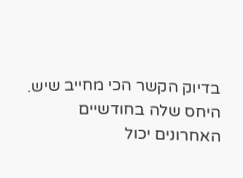בדיוק הקשר הכי מחייב שיש. היחס שלה בחודשיים האחרונים יכול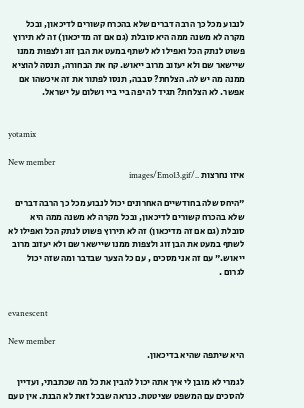לנבוע מכל כך הרבה דברים שלא בהכרח קשורים לדיכאון, ובכל מקרה לא משנה ממה היא סובלת (גם אם זה מדיכאון) זה לא תירוץ פשוט לנתק הכל ואפילו לא לשתף במעט את הבן זוג ולצפות ממנו שיישאר שם ולא יעזוב מרוב ייאוש. קח את הבחורה, תנסה להוציא ממנה מה יש לה. הצלחת? סבבה, תנסו לפתור את זה איכשהו אם אפשר. לא הצלחת? תגיד לה יפה ביי ביי ושלום על ישראל.


yotamix

New member
איזו נחרצות ../images/Emo13.gif

"היחס שלה בחודשיים האחרונים יכול לנבוע מכל כך הרבה דברים שלא בהכרח קשורים לדיכאון, ובכל מקרה לא משנה ממה היא סובלת (גם אם זה מדיכאון) זה לא תירוץ פשוט לנתק הכל ואפילו לא לשתף במעט את הבן זוג ולצפות ממנו שיישאר שם ולא יעזוב מרוב ייאוש." עם זה אני מסכים , עם כל הצער שבדבר ומה שזה יכול לגרום .


evanescent

New member
היא שיתפה שהיא בדיכאון.

לגמרי לא מובן לי איך אתה יכול להבין את כל מה שכתבתי, ועדיין להסכים עם המשפט שציטטת. כנראה שבכל זאת לא הבנת. אין טעם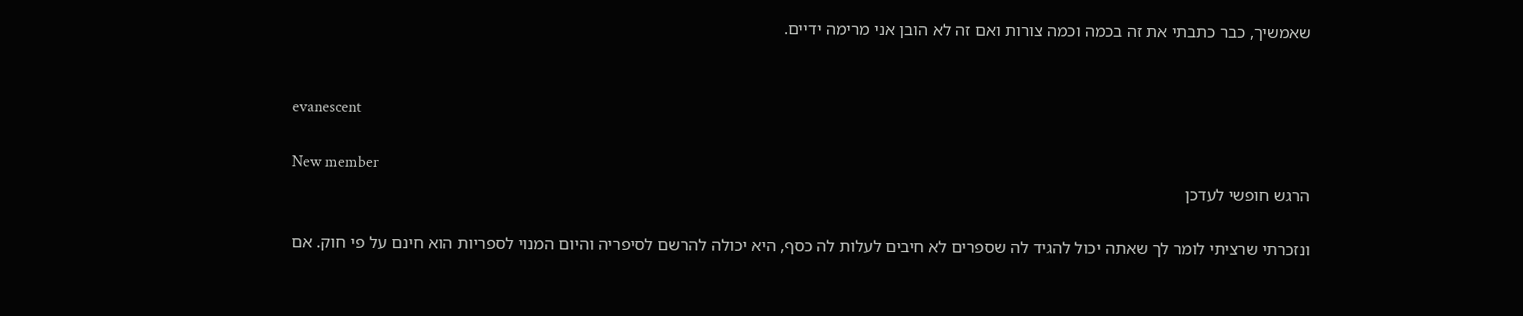שאמשיך, כבר כתבתי את זה בכמה וכמה צורות ואם זה לא הובן אני מרימה ידיים.


evanescent

New member
הרגש חופשי לעדכן

ונזכרתי שרציתי לומר לך שאתה יכול להגיד לה שספרים לא חיבים לעלות לה כסף, היא יכולה להרשם לסיפריה והיום המנוי לספריות הוא חינם על פי חוק. אם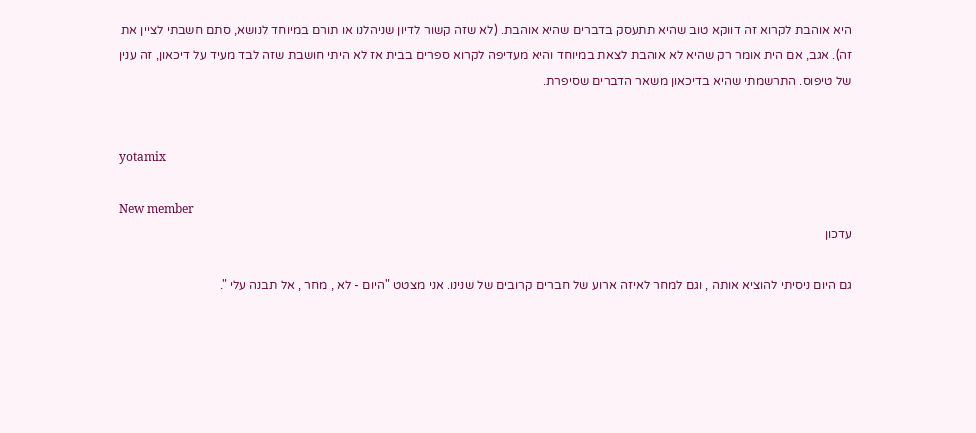היא אוהבת לקרוא זה דווקא טוב שהיא תתעסק בדברים שהיא אוהבת. (לא שזה קשור לדיון שניהלנו או תורם במיוחד לנושא, סתם חשבתי לציין את זה). אגב, אם הית אומר רק שהיא לא אוהבת לצאת במיוחד והיא מעדיפה לקרוא ספרים בבית אז לא היתי חושבת שזה לבד מעיד על דיכאון, זה ענין של טיפוס. התרשמתי שהיא בדיכאון משאר הדברים שסיפרת.


yotamix

New member
עדכון

גם היום ניסיתי להוציא אותה , וגם למחר לאיזה ארוע של חברים קרובים של שנינו. אני מצטט "היום - לא , מחר , אל תבנה עלי ".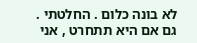לא בונה כלום . החלטתי . גם אם היא תתחרט , אני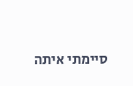סיימתי איתה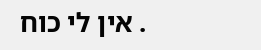. אין לי כוח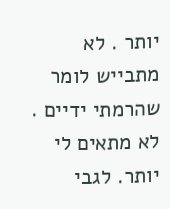יותר . לא מתבייש לומר שהרמתי ידיים . לא מתאים לי יותר. לגבי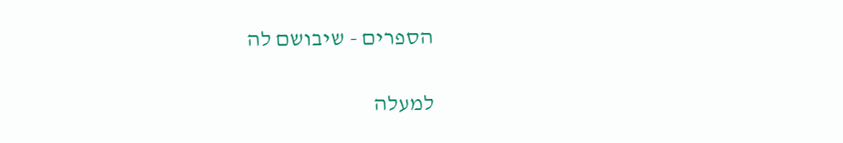הספרים - שיבושם לה

למעלה